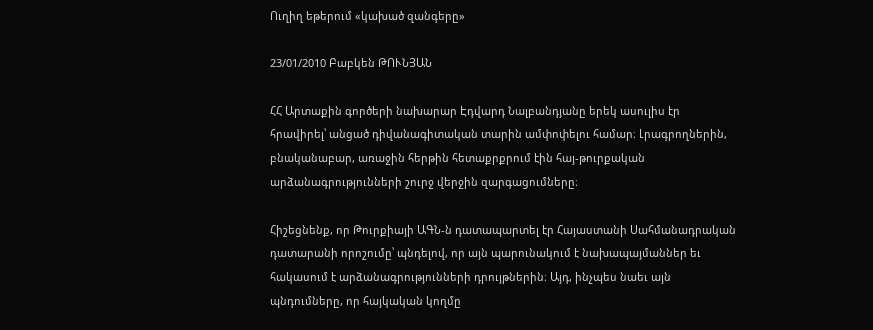Ուղիղ եթերում «կախած զանգերը»

23/01/2010 Բաբկեն ԹՈՒՆՅԱՆ

ՀՀ Արտաքին գործերի նախարար Էդվարդ Նալբանդյանը երեկ ասուլիս էր հրավիրել՝ անցած դիվանագիտական տարին ամփոփելու համար։ Լրագրողներին, բնականաբար, առաջին հերթին հետաքրքրում էին հայ-թուրքական արձանագրությունների շուրջ վերջին զարգացումները։

Հիշեցնենք, որ Թուրքիայի ԱԳՆ-ն դատապարտել էր Հայաստանի Սահմանադրական դատարանի որոշումը՝ պնդելով, որ այն պարունակում է նախապայմաններ եւ հակասում է արձանագրությունների դրույթներին։ Այդ, ինչպես նաեւ այն պնդումները, որ հայկական կողմը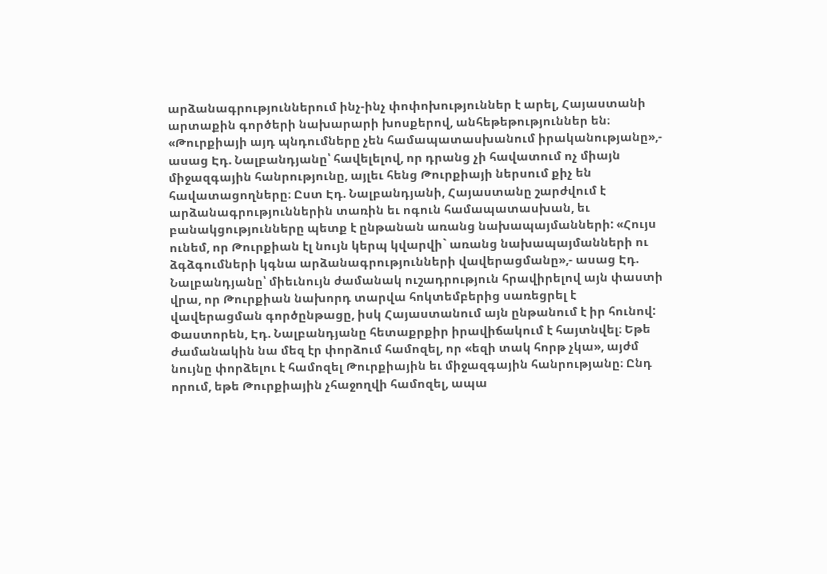արձանագրություններում ինչ-ինչ փոփոխություններ է արել, Հայաստանի արտաքին գործերի նախարարի խոսքերով, անհեթեթություններ են։ «Թուրքիայի այդ պնդումները չեն համապատասխանում իրականությանը»,- ասաց Էդ. Նալբանդյանը՝ հավելելով, որ դրանց չի հավատում ոչ միայն միջազգային հանրությունը, այլեւ հենց Թուրքիայի ներսում քիչ են հավատացողները։ Ըստ Էդ. Նալբանդյանի, Հայաստանը շարժվում է արձանագրություններին տառին եւ ոգուն համապատասխան, եւ բանակցությունները պետք է ընթանան առանց նախապայմանների: «Հույս ունեմ, որ Թուրքիան էլ նույն կերպ կվարվի` առանց նախապայմանների ու ձգձգումների կգնա արձանագրությունների վավերացմանը»,- ասաց Էդ. Նալբանդյանը՝ միեւնույն ժամանակ ուշադրություն հրավիրելով այն փաստի վրա, որ Թուրքիան նախորդ տարվա հոկտեմբերից սառեցրել է վավերացման գործընթացը, իսկ Հայաստանում այն ընթանում է իր հունով: Փաստորեն, Էդ. Նալբանդյանը հետաքրքիր իրավիճակում է հայտնվել։ Եթե ժամանակին նա մեզ էր փորձում համոզել, որ «եզի տակ հորթ չկա», այժմ նույնը փորձելու է համոզել Թուրքիային եւ միջազգային հանրությանը։ Ընդ որում, եթե Թուրքիային չհաջողվի համոզել, ապա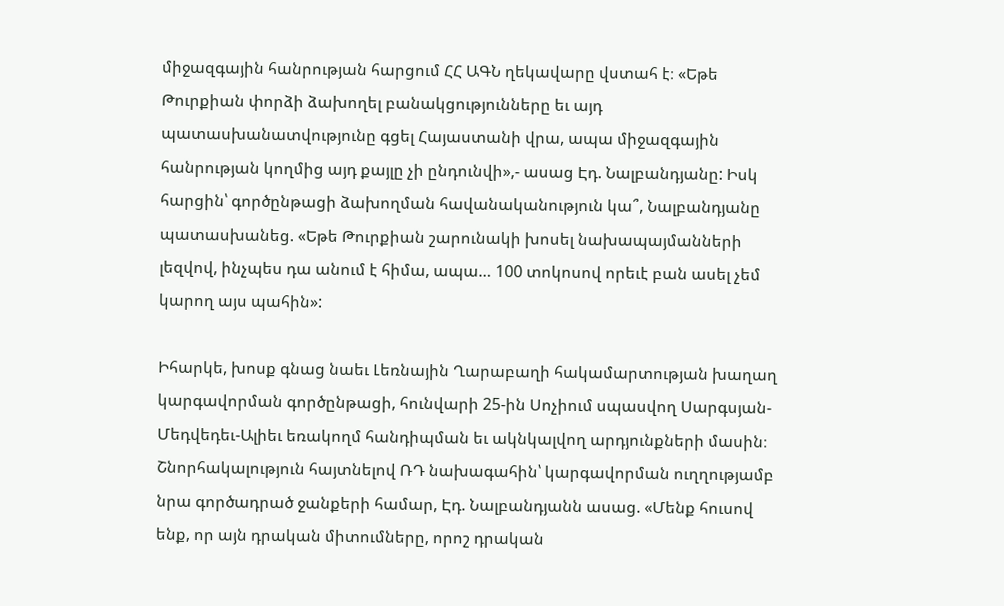միջազգային հանրության հարցում ՀՀ ԱԳՆ ղեկավարը վստահ է։ «Եթե Թուրքիան փորձի ձախողել բանակցությունները եւ այդ պատասխանատվությունը գցել Հայաստանի վրա, ապա միջազգային հանրության կողմից այդ քայլը չի ընդունվի»,- ասաց Էդ. Նալբանդյանը: Իսկ հարցին՝ գործընթացի ձախողման հավանականություն կա՞, Նալբանդյանը պատասխանեց. «Եթե Թուրքիան շարունակի խոսել նախապայմանների լեզվով, ինչպես դա անում է հիմա, ապա… 100 տոկոսով որեւէ բան ասել չեմ կարող այս պահին»:

Իհարկե, խոսք գնաց նաեւ Լեռնային Ղարաբաղի հակամարտության խաղաղ կարգավորման գործընթացի, հունվարի 25-ին Սոչիում սպասվող Սարգսյան-Մեդվեդեւ-Ալիեւ եռակողմ հանդիպման եւ ակնկալվող արդյունքների մասին։ Շնորհակալություն հայտնելով ՌԴ նախագահին՝ կարգավորման ուղղությամբ նրա գործադրած ջանքերի համար, Էդ. Նալբանդյանն ասաց. «Մենք հուսով ենք, որ այն դրական միտումները, որոշ դրական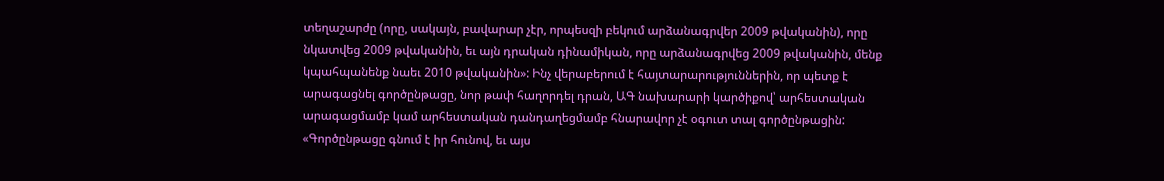տեղաշարժը (որը, սակայն, բավարար չէր, որպեսզի բեկում արձանագրվեր 2009 թվականին), որը նկատվեց 2009 թվականին, եւ այն դրական դինամիկան, որը արձանագրվեց 2009 թվականին, մենք կպահպանենք նաեւ 2010 թվականին»: Ինչ վերաբերում է հայտարարություններին, որ պետք է արագացնել գործընթացը, նոր թափ հաղորդել դրան, ԱԳ նախարարի կարծիքով՝ արհեստական արագացմամբ կամ արհեստական դանդաղեցմամբ հնարավոր չէ օգուտ տալ գործընթացին: «Գործընթացը գնում է իր հունով, եւ այս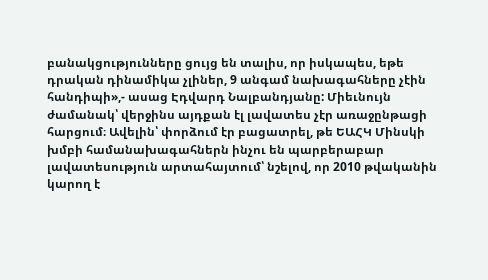բանակցությունները ցույց են տալիս, որ իսկապես, եթե դրական դինամիկա չլիներ, 9 անգամ նախագահները չէին հանդիպի»,- ասաց Էդվարդ Նալբանդյանը: Միեւնույն ժամանակ՝ վերջինս այդքան էլ լավատես չէր առաջընթացի հարցում։ Ավելին՝ փորձում էր բացատրել, թե ԵԱՀԿ Մինսկի խմբի համանախագահներն ինչու են պարբերաբար լավատեսություն արտահայտում՝ նշելով, որ 2010 թվականին կարող է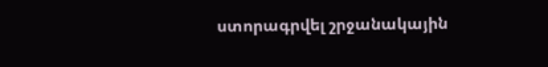ստորագրվել շրջանակային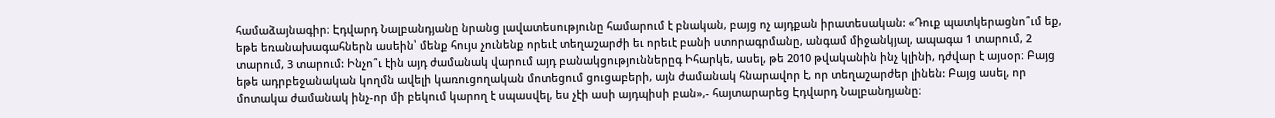համաձայնագիր։ Էդվարդ Նալբանդյանը նրանց լավատեսությունը համարում է բնական, բայց ոչ այդքան իրատեսական: «Դուք պատկերացնո՞ւմ եք, եթե եռանախագահներն ասեին՝ մենք հույս չունենք որեւէ տեղաշարժի եւ որեւէ բանի ստորագրմանը, անգամ միջանկյալ, ապագա 1 տարում, 2 տարում, 3 տարում: Ինչո՞ւ էին այդ ժամանակ վարում այդ բանակցություններըգ Իհարկե, ասել, թե 2010 թվականին ինչ կլինի, դժվար է այսօր։ Բայց եթե ադրբեջանական կողմն ավելի կառուցողական մոտեցում ցուցաբերի, այն ժամանակ հնարավոր է, որ տեղաշարժեր լինեն: Բայց ասել, որ մոտակա ժամանակ ինչ-որ մի բեկում կարող է սպասվել, ես չէի ասի այդպիսի բան»,- հայտարարեց Էդվարդ Նալբանդյանը։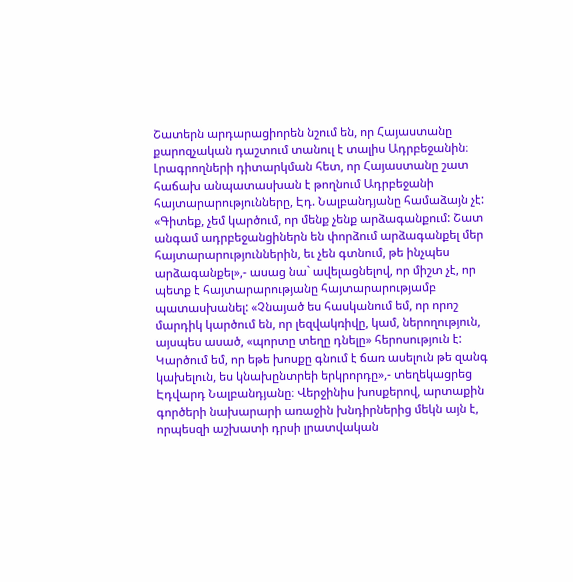Շատերն արդարացիորեն նշում են, որ Հայաստանը քարոզչական դաշտում տանուլ է տալիս Ադրբեջանին։ Լրագրողների դիտարկման հետ, որ Հայաստանը շատ հաճախ անպատասխան է թողնում Ադրբեջանի հայտարարությունները, Էդ. Նալբանդյանը համաձայն չէ: «Գիտեք, չեմ կարծում, որ մենք չենք արձագանքում: Շատ անգամ ադրբեջանցիներն են փորձում արձագանքել մեր հայտարարություններին, եւ չեն գտնում, թե ինչպես արձագանքել»,- ասաց նա` ավելացնելով, որ միշտ չէ, որ պետք է հայտարարությանը հայտարարությամբ պատասխանել: «Չնայած ես հասկանում եմ, որ որոշ մարդիկ կարծում են, որ լեզվակռիվը, կամ, ներողություն, այսպես ասած, «պորտը տեղը դնելը» հերոսություն է: Կարծում եմ, որ եթե խոսքը գնում է ճառ ասելուն թե զանգ կախելուն, ես կնախընտրեի երկրորդը»,- տեղեկացրեց Էդվարդ Նալբանդյանը։ Վերջինիս խոսքերով, արտաքին գործերի նախարարի առաջին խնդիրներից մեկն այն է, որպեսզի աշխատի դրսի լրատվական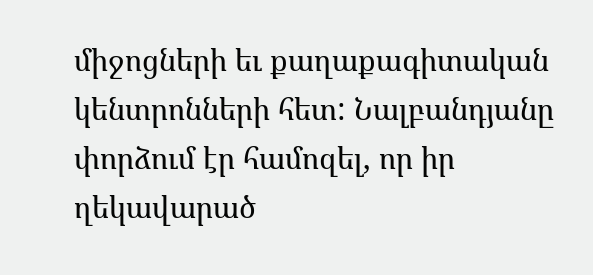միջոցների եւ քաղաքագիտական կենտրոնների հետ: Նալբանդյանը փորձում էր համոզել, որ իր ղեկավարած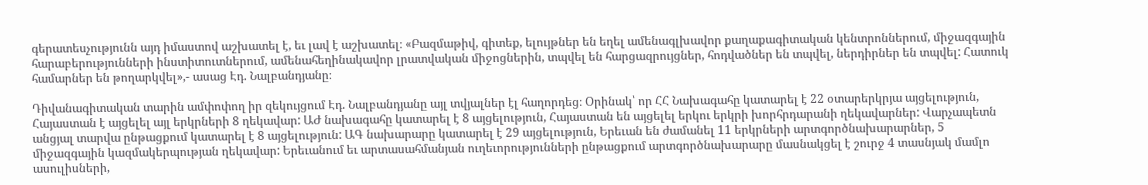գերատեսչությունն այդ իմաստով աշխատել է, եւ լավ է աշխատել։ «Բազմաթիվ, գիտեք, ելույթներ են եղել ամենագլխավոր քաղաքագիտական կենտրոններում, միջազգային հարաբերությունների ինստիտուտներում, ամենահեղինակավոր լրատվական միջոցներին, տպվել են հարցազրույցներ, հոդվածներ են տպվել, ներդիրներ են տպվել: Հատուկ համարներ են թողարկվել»,- ասաց Էդ. Նալբանդյանը։

Դիվանագիտական տարին ամփոփող իր զեկույցում Էդ. Նալբանդյանը այլ տվյալներ էլ հաղորդեց։ Օրինակ՝ որ ՀՀ Նախագահը կատարել է 22 օտարերկրյա այցելություն, Հայաստան է այցելել այլ երկրների 8 ղեկավար: ԱԺ նախագահը կատարել է 8 այցելություն, Հայաստան են այցելել երկու երկրի խորհրդարանի ղեկավարներ: Վարչապետն անցյալ տարվա ընթացքում կատարել է 8 այցելություն: ԱԳ նախարարը կատարել է 29 այցելություն, Երեւան են ժամանել 11 երկրների արտգործնախարարներ, 5 միջազգային կազմակերպության ղեկավար: Երեւանում եւ արտասահմանյան ուղեւորությունների ընթացքում արտգործնախարարը մասնակցել է շուրջ 4 տասնյակ մամլո ասուլիսների,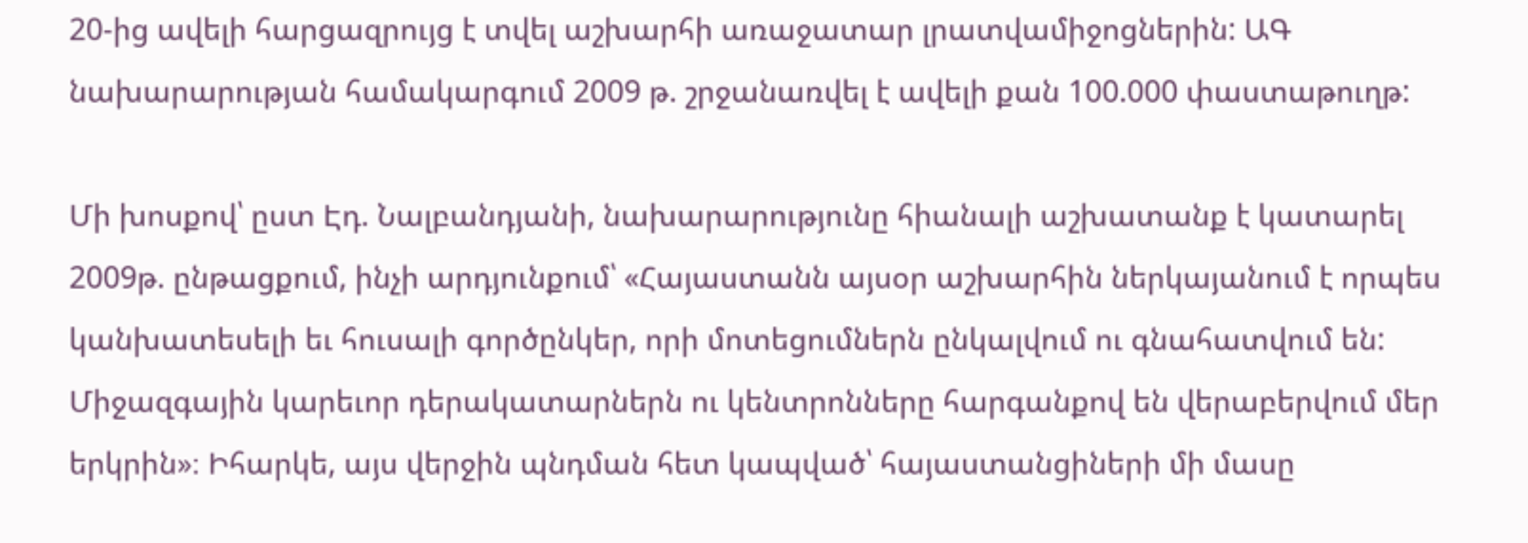20-ից ավելի հարցազրույց է տվել աշխարհի առաջատար լրատվամիջոցներին: ԱԳ նախարարության համակարգում 2009 թ. շրջանառվել է ավելի քան 100.000 փաստաթուղթ:

Մի խոսքով՝ ըստ Էդ. Նալբանդյանի, նախարարությունը հիանալի աշխատանք է կատարել 2009թ. ընթացքում, ինչի արդյունքում՝ «Հայաստանն այսօր աշխարհին ներկայանում է որպես կանխատեսելի եւ հուսալի գործընկեր, որի մոտեցումներն ընկալվում ու գնահատվում են: Միջազգային կարեւոր դերակատարներն ու կենտրոնները հարգանքով են վերաբերվում մեր երկրին»։ Իհարկե, այս վերջին պնդման հետ կապված՝ հայաստանցիների մի մասը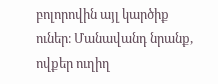բոլորովին այլ կարծիք ուներ։ Մանավանդ նրանք, ովքեր ուղիղ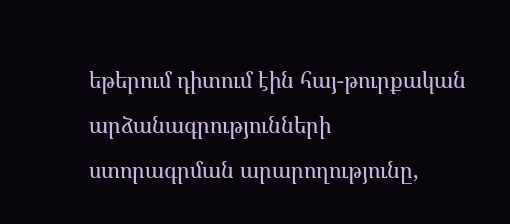եթերում դիտում էին հայ-թուրքական արձանագրությունների ստորագրման արարողությունը,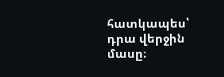հատկապես՝ դրա վերջին մասը։